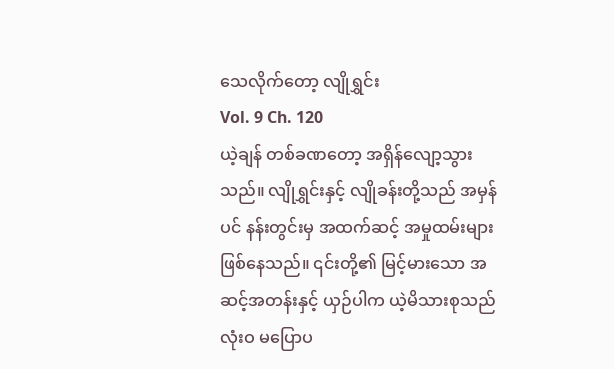သေလိုက်တော့ လျိုရွှင်း
Vol. 9 Ch. 120
ယဲ့ချန် တစ်ခဏတော့ အရှိန်လျော့သွားသည်။ လျိုရွှင်းနှင့် လျိုခန်းတို့သည် အမှန်ပင် နန်းတွင်းမှ အထက်ဆင့် အမှုထမ်းများ ဖြစ်နေသည်။ ၎င်းတို့၏ မြင့်မားသော အဆင့်အတန်းနှင့် ယှဉ်ပါက ယဲ့မိသားစုသည် လုံးဝ မပြောပ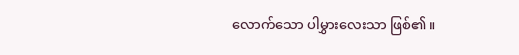လောက်သော ပါမွှားလေးသာ ဖြစ်၏။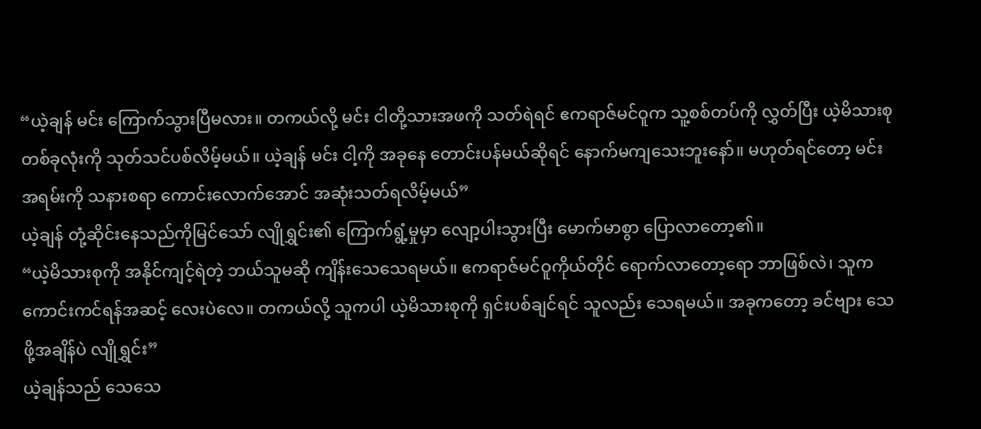“ယဲ့ချန် မင်း ကြောက်သွားပြီမလား။ တကယ်လို့ မင်း ငါတို့သားအဖကို သတ်ရဲရင် ဧကရာဇ်မင်ဝူက သူ့စစ်တပ်ကို လွှတ်ပြီး ယဲ့မိသားစု တစ်ခုလုံးကို သုတ်သင်ပစ်လိမ့်မယ်။ ယဲ့ချန် မင်း ငါ့ကို အခုနေ တောင်းပန်မယ်ဆိုရင် နောက်မကျသေးဘူးနော်။ မဟုတ်ရင်တော့ မင်း အရမ်းကို သနားစရာ ကောင်းလောက်အောင် အဆုံးသတ်ရလိမ့်မယ်”
ယဲ့ချန် တုံ့ဆိုင်းနေသည်ကိုမြင်သော် လျိုရွှင်း၏ ကြောက်ရွံ့မှုမှာ လျော့ပါးသွားပြီး မောက်မာစွာ ပြောလာတော့၏။
“ယဲ့မိသားစုကို အနိုင်ကျင့်ရဲတဲ့ ဘယ်သူမဆို ကျိန်းသေသေရမယ်။ ဧကရာဇ်မင်ဝူကိုယ်တိုင် ရောက်လာတော့ရော ဘာဖြစ်လဲ၊ သူက ကောင်းကင်ရန်အဆင့် လေးပဲလေ။ တကယ်လို့ သူကပါ ယဲ့မိသားစုကို ရှင်းပစ်ချင်ရင် သူလည်း သေရမယ်။ အခုကတော့ ခင်ဗျား သေဖို့အချိန်ပဲ လျိုရွှင်း”
ယဲ့ချန်သည် သေသေ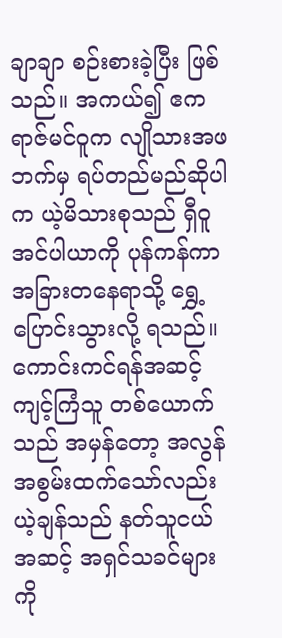ချာချာ စဉ်းစားခဲ့ပြီး ဖြစ်သည်။ အကယ်၍ ဧကရာဇ်မင်ဝူက လျိုသားအဖဘက်မှ ရပ်တည်မည်ဆိုပါက ယဲ့မိသားစုသည် ရှီဝူအင်ပါယာကို ပုန်ကန်ကာ အခြားတနေရာသို့ ရွှေ့ပြောင်းသွားလို့ ရသည်။ ကောင်းကင်ရန်အဆင့် ကျင့်ကြံသူ တစ်ယောက်သည် အမှန်တော့ အလွန် အစွမ်းထက်သော်လည်း ယဲ့ချန်သည် နတ်သူငယ်အဆင့် အရှင်သခင်များကို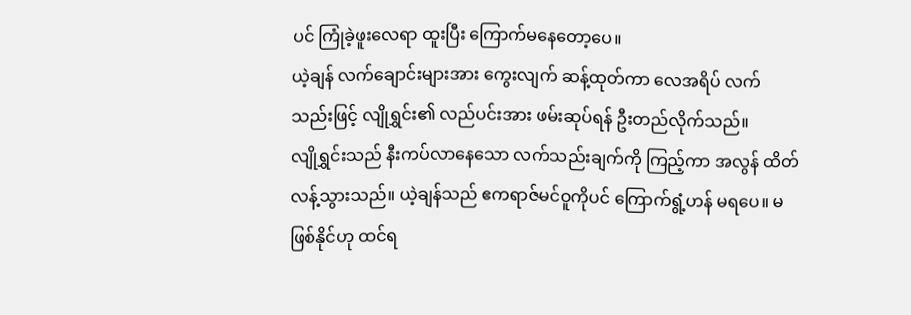ပင် ကြုံခဲ့ဖူးလေရာ ထူးပြီး ကြောက်မနေတော့ပေ။
ယဲ့ချန် လက်ချောင်းများအား ကွေးလျက် ဆန့်ထုတ်ကာ လေအရိပ် လက်သည်းဖြင့် လျိုရွှင်း၏ လည်ပင်းအား ဖမ်းဆုပ်ရန် ဦးတည်လိုက်သည်။
လျိုရွှင်းသည် နီးကပ်လာနေသော လက်သည်းချက်ကို ကြည့်ကာ အလွန် ထိတ်လန့်သွားသည်။ ယဲ့ချန်သည် ဧကရာဇ်မင်ဝူကိုပင် ကြောက်ရွံ့ဟန် မရပေ။ မဖြစ်နိုင်ဟု ထင်ရ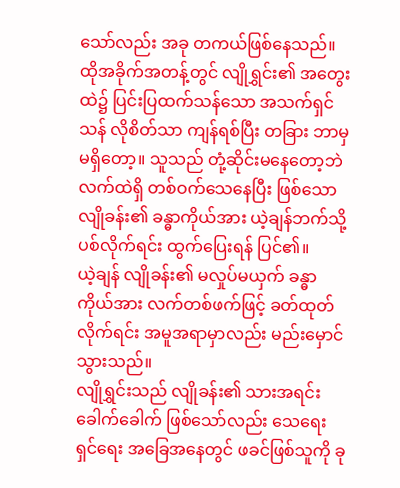သော်လည်း အခု တကယ်ဖြစ်နေသည်။ ထိုအခိုက်အတန့်တွင် လျိုရွှင်း၏ အတွေးထဲ၌ ပြင်းပြထက်သန်သော အသက်ရှင်သန် လိုစိတ်သာ ကျန်ရစ်ပြီး တခြား ဘာမှမရှိတော့။ သူသည် တုံ့ဆိုင်းမနေတော့ဘဲ လက်ထဲရှိ တစ်ဝက်သေနေပြီး ဖြစ်သော လျိုခန်း၏ ခန္ဓာကိုယ်အား ယဲ့ချန်ဘက်သို့ ပစ်လိုက်ရင်း ထွက်ပြေးရန် ပြင်၏။
ယဲ့ချန် လျိုခန်း၏ မလှုပ်မယှက် ခန္ဓာကိုယ်အား လက်တစ်ဖက်ဖြင့် ခတ်ထုတ်လိုက်ရင်း အမူအရာမှာလည်း မည်းမှောင်သွားသည်။
လျိုရွှင်းသည် လျိုခန်း၏ သားအရင်းခေါက်ခေါက် ဖြစ်သော်လည်း သေရေးရှင်ရေး အခြေအနေတွင် ဖခင်ဖြစ်သူကို ခု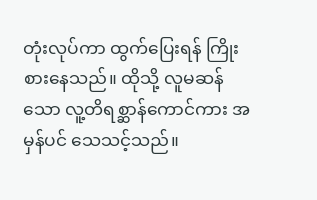တုံးလုပ်ကာ ထွက်ပြေးရန် ကြိုးစားနေသည်။ ထိုသို့ လူမဆန်သော လူ့တိရစ္ဆာန်ကောင်ကား အမှန်ပင် သေသင့်သည်။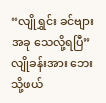“လျိုရွှင်း ခင်ဗျား အခု သေလို့ရပြီ”
လျိုခန်းအား ဘေးသို့ဖယ်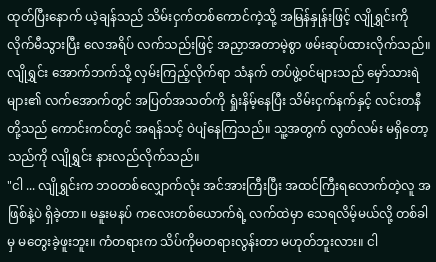ထုတ်ပြီးနောက် ယဲ့ချန်သည် သိမ်းငှက်တစ်ကောင်ကဲ့သို့ အမြန်နှုန်းဖြင့် လျိုရွှင်းကို လိုက်မီသွားပြီး လေအရိပ် လက်သည်းဖြင့် အညှာအတာမဲ့စွာ ဖမ်းဆုပ်ထားလိုက်သည်။
လျိုရွှင်း အောက်ဘက်သို့ လှမ်းကြည့်လိုက်ရာ သံနက် တပ်ဖွဲ့ဝင်များသည် မှော်သားရဲများ၏ လက်အောက်တွင် အပြတ်အသတ်ကို ရှုံးနိမ့်နေပြီး သိမ်းငှက်နက်နှင့် လင်းတနီတို့သည် ကောင်းကင်တွင် အရန်သင့် ဝဲပျံနေကြသည်။ သူ့အတွက် လွတ်လမ်း မရှိတော့သည်ကို လျိုရွှင်း နားလည်လိုက်သည်။
"ငါ ... လျိုရွှင်းက ဘဝတစ်လျှောက်လုံး အင်အားကြီးပြီး အထင်ကြီးရလောက်တဲ့လူ အဖြစ်နဲ့ပဲ ရှိခဲ့တာ။ မနူးမနပ် ကလေးတစ်ယောက်ရဲ့ လက်ထဲမှာ သေရလိမ့်မယ်လို့ တစ်ခါမှ မတွေးခဲ့ဖူးဘူး။ ကံတရားက သိပ်ကိုမတရားလွန်းတာ မဟုတ်ဘူးလား။ ငါ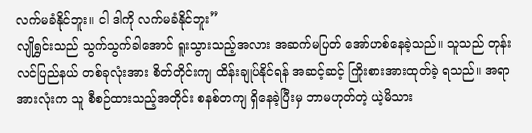လက်မခံနိုင်ဘူး။ ငါ ဒါကို လက်မခံနိုင်ဘူး”
လျိုရွှင်းသည် သွက်သွက်ခါအောင် ရူးသွားသည့်အလား အဆက်မပြတ် အော်ဟစ်နေခဲ့သည်။ သူသည် တုန်းလင်ပြည်နယ် တစ်ခုလုံးအား စိတ်တိုင်းကျ ထိန်းချုပ်နိုင်ရန် အဆင့်ဆင့် ကြိုးစားအားထုတ်ခဲ့ ရသည်။ အရာအားလုံးက သူ စီစဉ်ထားသည့်အတိုင်း စနစ်တကျ ရှိနေခဲ့ပြီးမှ ဘာမဟုတ်တဲ့ ယဲ့မိသား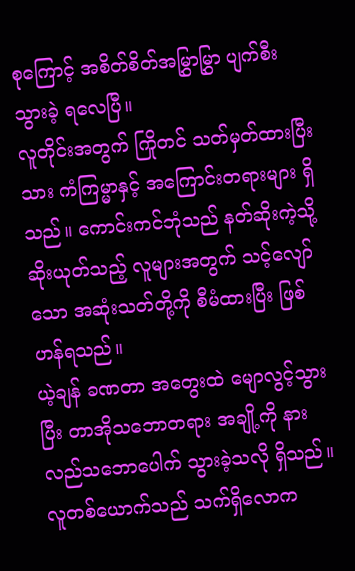စုကြောင့် အစိတ်စိတ်အမြွှာမြွှာ ပျက်စီးသွားခဲ့ ရလေပြီ။
လူတိုင်းအတွက် ကြိုတင် သတ်မှတ်ထားပြီးသား ကံကြမ္မာနှင့် အကြောင်းတရားများ ရှိသည်။ ကောင်းကင်ဘုံသည် နတ်ဆိုးကဲ့သို့ ဆိုးယုတ်သည့် လူများအတွက် သင့်လျော်သော အဆုံးသတ်တို့ကို စီမံထားပြီး ဖြစ်ဟန်ရသည်။
ယဲ့ချန် ခဏတာ အတွေးထဲ မျောလွင့်သွားပြီး တာအိုသဘောတရား အချို့ကို နားလည်သဘောပေါက် သွားခဲ့သလို ရှိသည်။ လူတစ်ယောက်သည် သက်ရှိလောက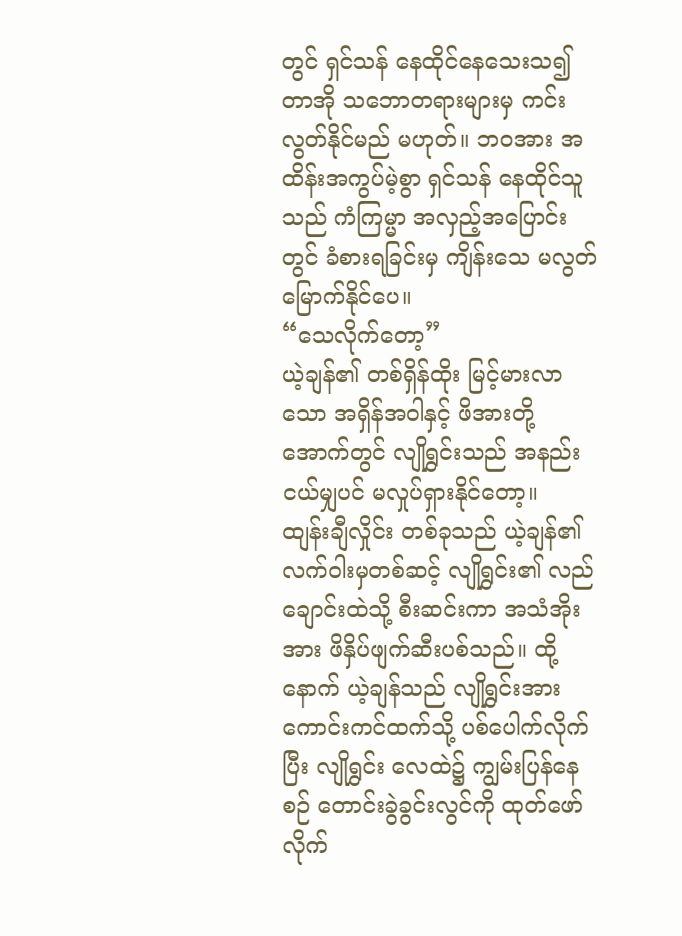တွင် ရှင်သန် နေထိုင်နေသေးသ၍ တာအို သဘောတရားများမှ ကင်းလွတ်နိုင်မည် မဟုတ်။ ဘဝအား အထိန်းအကွပ်မဲ့စွာ ရှင်သန် နေထိုင်သူသည် ကံကြမ္မာ အလှည့်အပြောင်းတွင် ခံစားရခြင်းမှ ကျိန်းသေ မလွတ်မြောက်နိုင်ပေ။
“သေလိုက်တော့”
ယဲ့ချန်၏ တစ်ရှိန်ထိုး မြင့်မားလာသော အရှိန်အဝါနှင့် ဖိအားတို့အောက်တွင် လျိုရွှင်းသည် အနည်းငယ်မျှပင် မလှုပ်ရှားနိုင်တော့။
ထျန်းချီလှိုင်း တစ်ခုသည် ယဲ့ချန်၏ လက်ဝါးမှတစ်ဆင့် လျိုရွှင်း၏ လည်ချောင်းထဲသို့ စီးဆင်းကာ အသံအိုးအား ဖိနှိပ်ဖျက်ဆီးပစ်သည်။ ထို့နောက် ယဲ့ချန်သည် လျိုရွှင်းအား ကောင်းကင်ထက်သို့ ပစ်ပေါက်လိုက်ပြီး လျိုရွှင်း လေထဲ၌ ကျွမ်းပြန်နေစဉ် တောင်းခွဲခွင်းလွင်ကို ထုတ်ဖော်လိုက်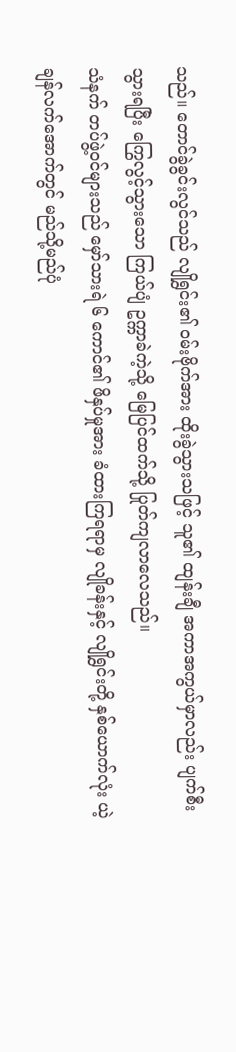သည်။ တောင်ခွဲခွင်းလွင်သည် လျိုရွှင်း၏ ဝမ်းဗိုက်အား ထိုးခွဲသွားသဖြင့် သူ၏ ထျန်းချီ အကာအကွယ်မှာလည်း ပျက်စီးသွားရပြီး ကြွေလွင့်သွားသော ကြယ်ပျံ ဥက္ကာခဲကဲ့သို့ မြေပြင်ထက်သို့ ပြုတ်ကျလာလေသည်။
သံနက် တပ်ဖွဲ့ဝင်များသည် မှော်သားရဲ ၆ ကောင်၏ ဖိနှပ်မှုအား ခံထားကြရရာမှ လျိုခန်းနှင့် လျိုရွှင်းတို့ နှစ်ယောက်လုံး ယဲ့ချန်လက်အောက်တွင် မည်သို့မည်ပုံ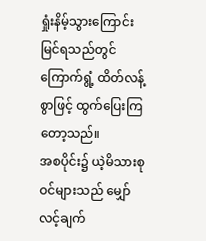ရှုံးနိမ့်သွားကြောင်း မြင်ရသည်တွင် ကြောက်ရွံ့ ထိတ်လန့်စွာဖြင့် ထွက်ပြေးကြတော့သည်။
အစပိုင်း၌ ယဲ့မိသားစုဝင်များသည် မျှော်လင့်ချက်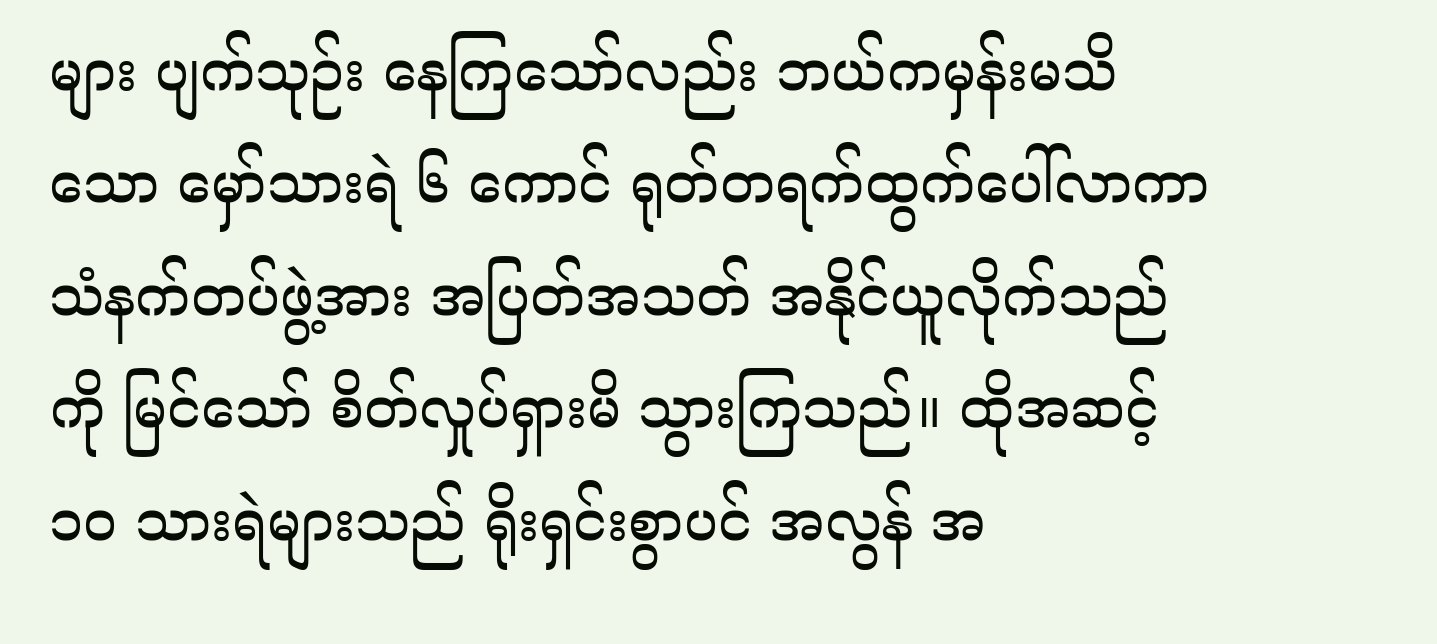များ ပျက်သုဉ်း နေကြသော်လည်း ဘယ်ကမှန်းမသိသော မှော်သားရဲ ၆ ကောင် ရုတ်တရက်ထွက်ပေါ်လာကာ သံနက်တပ်ဖွဲ့အား အပြတ်အသတ် အနိုင်ယူလိုက်သည်ကို မြင်သော် စိတ်လှုပ်ရှားမိ သွားကြသည်။ ထိုအဆင့် ၁၀ သားရဲများသည် ရိုးရှင်းစွာပင် အလွန် အ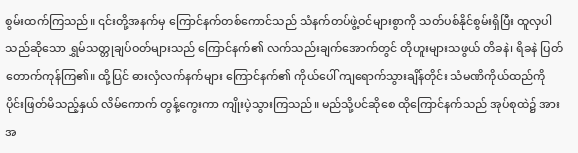စွမ်းထက်ကြသည်။ ၎င်းတို့အနက်မှ ကြောင်နက်တစ်ကောင်သည် သံနက်တပ်ဖွဲ့ဝင်များစွာကို သတ်ပစ်နိုင်စွမ်းရှိပြီး ထူလှပါသည်ဆိုသော ရွှမ်သတ္တုချပ်ဝတ်များသည် ကြောင်နက်၏ လက်သည်းချက်အောက်တွင် တိုဟူးများသဖွယ် တိခနဲ၊ ရိခနဲ ပြတ်တောက်ကုန်ကြ၏။ ထို့ပြင် ဓားလှံလက်နက်များ ကြောင်နက်၏ ကိုယ်ပေါ် ကျရောက်သွားချိန်တိုင်း သံမဏိကိုယ်ထည်ကို ပိုင်းဖြတ်မိသည့်နှယ် လိမ်ကောက် တွန့်ကွေးကာ ကျိုးပဲ့သွားကြသည်။ မည်သို့ပင်ဆိုစေ ထိုကြောင်နက်သည် အုပ်စုထဲ၌ အားအ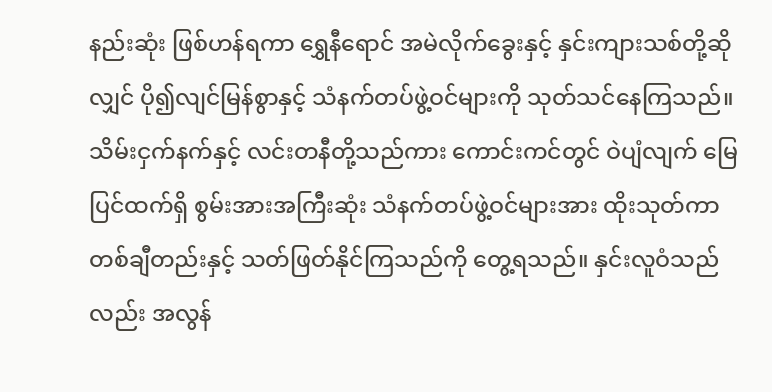နည်းဆုံး ဖြစ်ဟန်ရကာ ရွှေနီရောင် အမဲလိုက်ခွေးနှင့် နှင်းကျားသစ်တို့ဆိုလျှင် ပို၍လျင်မြန်စွာနှင့် သံနက်တပ်ဖွဲ့ဝင်များကို သုတ်သင်နေကြသည်။ သိမ်းငှက်နက်နှင့် လင်းတနီတို့သည်ကား ကောင်းကင်တွင် ဝဲပျံလျက် မြေပြင်ထက်ရှိ စွမ်းအားအကြီးဆုံး သံနက်တပ်ဖွဲ့ဝင်များအား ထိုးသုတ်ကာ တစ်ချီတည်းနှင့် သတ်ဖြတ်နိုင်ကြသည်ကို တွေ့ရသည်။ နှင်းလူဝံသည်လည်း အလွန်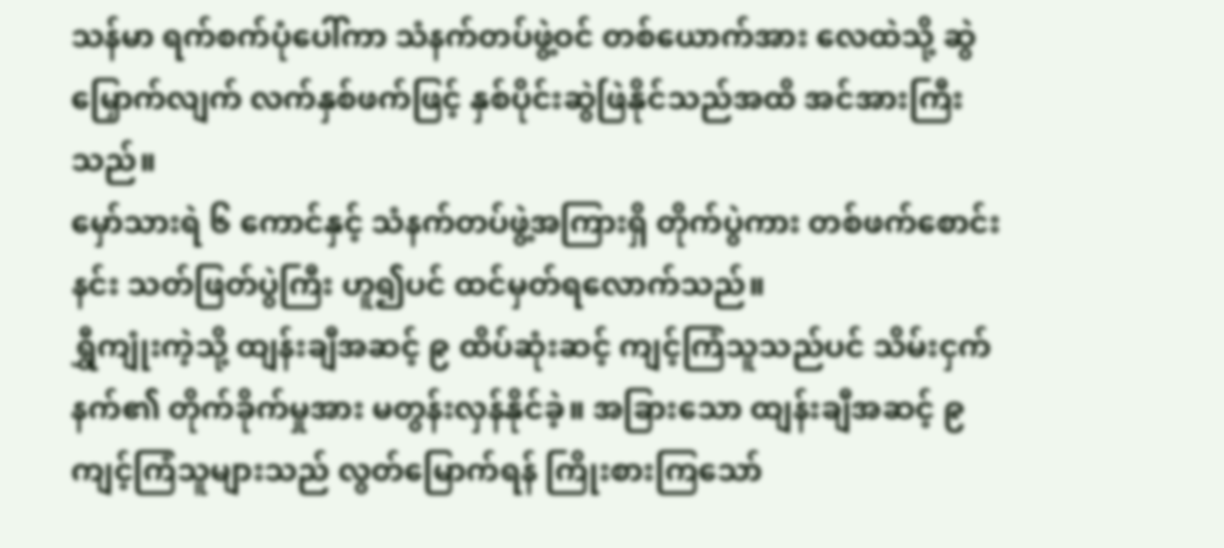သန်မာ ရက်စက်ပုံပေါ်ကာ သံနက်တပ်ဖွဲ့ဝင် တစ်ယောက်အား လေထဲသို့ ဆွဲမြှောက်လျက် လက်နှစ်ဖက်ဖြင့် နှစ်ပိုင်းဆွဲဖြဲနိုင်သည်အထိ အင်အားကြီးသည်။
မှော်သားရဲ ၆ ကောင်နှင့် သံနက်တပ်ဖွဲ့အကြားရှိ တိုက်ပွဲကား တစ်ဖက်စောင်းနင်း သတ်ဖြတ်ပွဲကြီး ဟူ၍ပင် ထင်မှတ်ရလောက်သည်။
ရွှီကျုံးကဲ့သို့ ထျန်းချီအဆင့် ၉ ထိပ်ဆုံးဆင့် ကျင့်ကြံသူသည်ပင် သိမ်းငှက်နက်၏ တိုက်ခိုက်မှုအား မတွန်းလှန်နိုင်ခဲ့။ အခြားသော ထျန်းချီအဆင့် ၉ ကျင့်ကြံသူများသည် လွတ်မြောက်ရန် ကြိုးစားကြသော်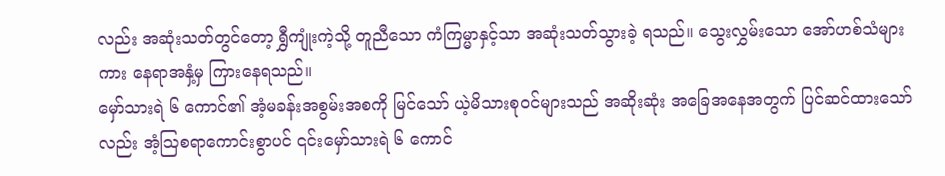လည်း အဆုံးသတ်တွင်တော့ ရွှီကျုံးကဲ့သို့ တူညီသော ကံကြမ္မာနှင့်သာ အဆုံးသတ်သွားခဲ့ ရသည်။ သွေးလွှမ်းသော အော်ဟစ်သံများကား နေရာအနှံ့မှ ကြားနေရသည်။
မှော်သားရဲ ၆ ကောင်၏ အံ့မခန်းအစွမ်းအစကို မြင်သော် ယဲ့မိသားစုဝင်များသည် အဆိုးဆုံး အခြေအနေအတွက် ပြင်ဆင်ထားသော်လည်း အံ့ဩစရာကောင်းစွာပင် ၎င်းမှော်သားရဲ ၆ ကောင်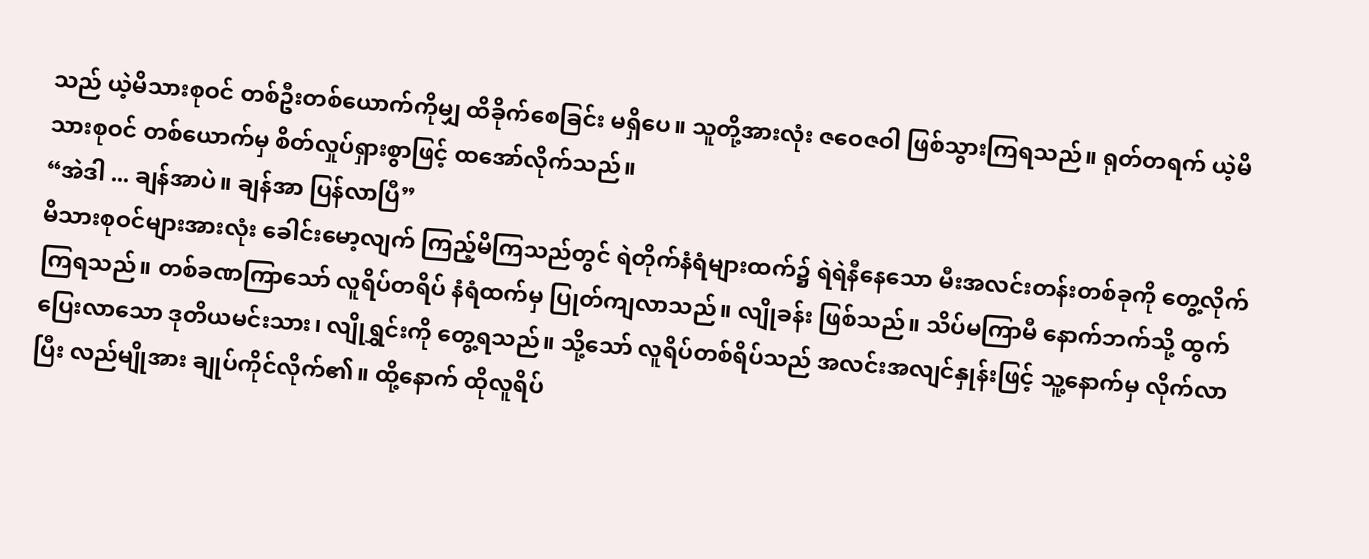သည် ယဲ့မိသားစုဝင် တစ်ဦးတစ်ယောက်ကိုမျှ ထိခိုက်စေခြင်း မရှိပေ။ သူတို့အားလုံး ဇဝေဇဝါ ဖြစ်သွားကြရသည်။ ရုတ်တရက် ယဲ့မိသားစုဝင် တစ်ယောက်မှ စိတ်လှုပ်ရှားစွာဖြင့် ထအော်လိုက်သည်။
“အဲဒါ ... ချန်အာပဲ။ ချန်အာ ပြန်လာပြီ”
မိသားစုဝင်များအားလုံး ခေါင်းမော့လျက် ကြည့်မိကြသည်တွင် ရဲတိုက်နံရံများထက်၌ ရဲရဲနီနေသော မီးအလင်းတန်းတစ်ခုကို တွေ့လိုက်ကြရသည်။ တစ်ခဏကြာသော် လူရိပ်တရိပ် နံရံထက်မှ ပြုတ်ကျလာသည်။ လျိုခန်း ဖြစ်သည်။ သိပ်မကြာမီ နောက်ဘက်သို့ ထွက်ပြေးလာသော ဒုတိယမင်းသား၊ လျိုရွှင်းကို တွေ့ရသည်။ သို့သော် လူရိပ်တစ်ရိပ်သည် အလင်းအလျင်နှုန်းဖြင့် သူ့နောက်မှ လိုက်လာပြီး လည်မျိုအား ချုပ်ကိုင်လိုက်၏။ ထို့နောက် ထိုလူရိပ်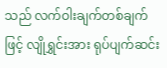သည် လက်ဝါးချက်တစ်ချက်ဖြင့် လျိုရွှင်းအား ရုပ်ပျက်ဆင်း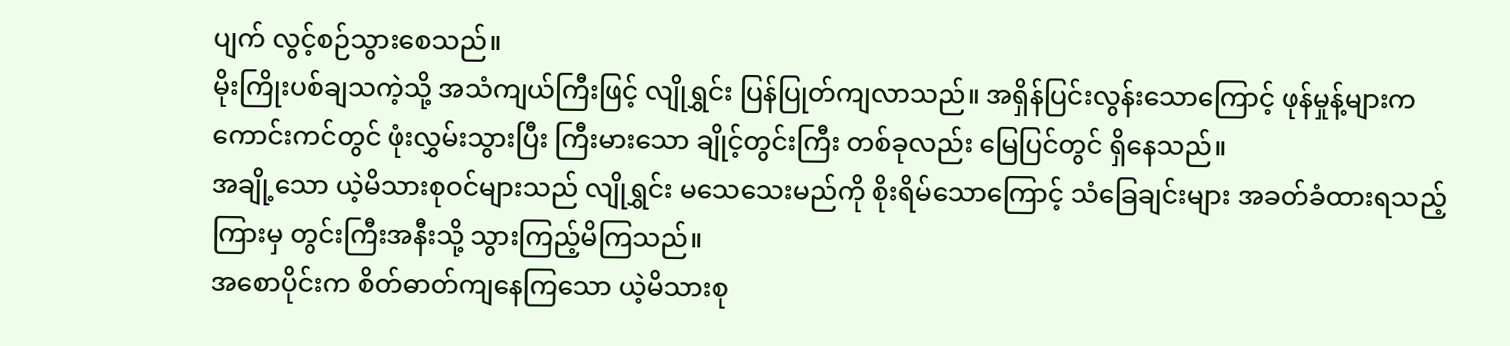ပျက် လွင့်စဉ်သွားစေသည်။
မိုးကြိုးပစ်ချသကဲ့သို့ အသံကျယ်ကြီးဖြင့် လျိုရွှင်း ပြန်ပြုတ်ကျလာသည်။ အရှိန်ပြင်းလွန်းသောကြောင့် ဖုန်မှုန့်များက ကောင်းကင်တွင် ဖုံးလွှမ်းသွားပြီး ကြီးမားသော ချိုင့်တွင်းကြီး တစ်ခုလည်း မြေပြင်တွင် ရှိနေသည်။
အချို့သော ယဲ့မိသားစုဝင်များသည် လျိုရွှင်း မသေသေးမည်ကို စိုးရိမ်သောကြောင့် သံခြေချင်းများ အခတ်ခံထားရသည့်ကြားမှ တွင်းကြီးအနီးသို့ သွားကြည့်မိကြသည်။
အစောပိုင်းက စိတ်ဓာတ်ကျနေကြသော ယဲ့မိသားစု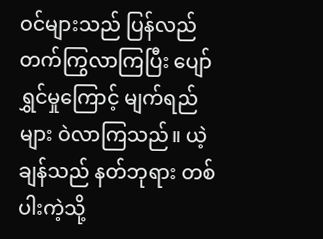ဝင်များသည် ပြန်လည် တက်ကြွလာကြပြီး ပျော်ရွှင်မှုကြောင့် မျက်ရည်များ ဝဲလာကြသည်။ ယဲ့ချန်သည် နတ်ဘုရား တစ်ပါးကဲ့သို့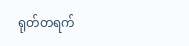ရုတ်တရက်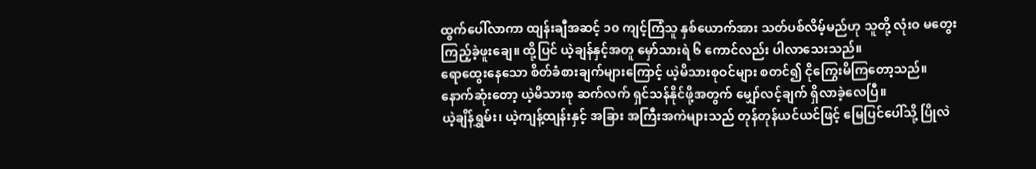ထွက်ပေါ်လာကာ ထျန်းချီအဆင့် ၁၀ ကျင့်ကြံသူ နှစ်ယောက်အား သတ်ပစ်လိမ့်မည်ဟု သူတို့ လုံးဝ မတွေးကြည့်ခဲ့ဖူးချေ။ ထို့ပြင် ယဲ့ချန်နှင့်အတူ မှော်သားရဲ ၆ ကောင်လည်း ပါလာသေးသည်။
ရောထွေးနေသော စိတ်ခံစားချက်များကြောင့် ယဲ့မိသားစုဝင်များ စတင်၍ ငိုကြွေးမိကြတော့သည်။ နောက်ဆုံးတော့ ယဲ့မိသားစု ဆက်လက် ရှင်သန်နိုင်ဖို့အတွက် မျှော်လင့်ချက် ရှိလာခဲ့လေပြီ။
ယဲ့ချိန်ရွှမ်း၊ ယဲ့ကျန့်ထျန်းနှင့် အခြား အကြီးအကဲများသည် တုန်တုန်ယင်ယင်ဖြင့် မြေပြင်ပေါ်သို့ ပြိုလဲ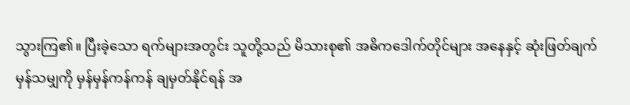သွားကြ၏။ ပြီးခဲ့သော ရက်များအတွင်း သူတို့သည် မိသားစု၏ အဓိကဒေါက်တိုင်များ အနေနှင့် ဆုံးဖြတ်ချက်မှန်သမျှကို မှန်မှန်ကန်ကန် ချမှတ်နိုင်ရန် အ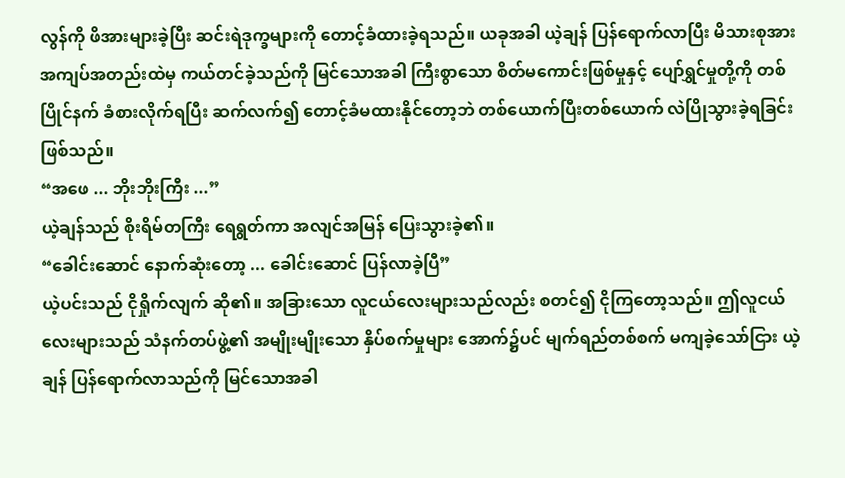လွန်ကို ဖိအားများခဲ့ပြီး ဆင်းရဲဒုက္ခများကို တောင့်ခံထားခဲ့ရသည်။ ယခုအခါ ယဲ့ချန် ပြန်ရောက်လာပြီး မိသားစုအား အကျပ်အတည်းထဲမှ ကယ်တင်ခဲ့သည်ကို မြင်သောအခါ ကြီးစွာသော စိတ်မကောင်းဖြစ်မှုနှင့် ပျော်ရွှင်မှုတို့ကို တစ်ပြိုင်နက် ခံစားလိုက်ရပြီး ဆက်လက်၍ တောင့်ခံမထားနိုင်တော့ဘဲ တစ်ယောက်ပြီးတစ်ယောက် လဲပြိုသွားခဲ့ရခြင်း ဖြစ်သည်။
“အဖေ ... ဘိုးဘိုးကြီး ...”
ယဲ့ချန်သည် စိုးရိမ်တကြီး ရေရွတ်ကာ အလျင်အမြန် ပြေးသွားခဲ့၏။
“ခေါင်းဆောင် နောက်ဆုံးတော့ ... ခေါင်းဆောင် ပြန်လာခဲ့ပြီ”
ယဲ့ပင်းသည် ငိုရှိုက်လျက် ဆို၏။ အခြားသော လူငယ်လေးများသည်လည်း စတင်၍ ငိုကြတော့သည်။ ဤလူငယ်လေးများသည် သံနက်တပ်ဖွဲ့၏ အမျိုးမျိုးသော နှိပ်စက်မှုများ အောက်၌ပင် မျက်ရည်တစ်စက် မကျခဲ့သော်ငြား ယဲ့ချန် ပြန်ရောက်လာသည်ကို မြင်သောအခါ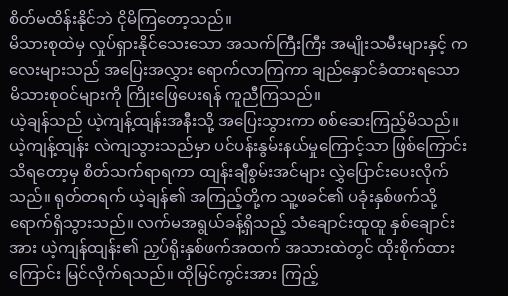စိတ်မထိန်းနိုင်ဘဲ ငိုမိကြတော့သည်။
မိသားစုထဲမှ လှုပ်ရှားနိုင်သေးသော အသက်ကြီးကြီး အမျိုးသမီးများနှင့် ကလေးများသည် အပြေးအလွှား ရောက်လာကြကာ ချည်နှောင်ခံထားရသော မိသားစုဝင်များကို ကြိုးဖြေပေးရန် ကူညီကြသည်။
ယဲ့ချန်သည် ယဲ့ကျန့်ထျန်းအနီးသို့ အပြေးသွားကာ စစ်ဆေးကြည့်မိသည်။ ယဲ့ကျန့်ထျန်း လဲကျသွားသည်မှာ ပင်ပန်းနွမ်းနယ်မှုကြောင့်သာ ဖြစ်ကြောင်း သိရတော့မှ စိတ်သက်ရာရကာ ထျန်းချီစွမ်းအင်များ လွှဲပြောင်းပေးလိုက်သည်။ ရုတ်တရက် ယဲ့ချန်၏ အကြည့်တို့က သူ့ဖခင်၏ ပခုံးနှစ်ဖက်သို့ ရောက်ရှိသွားသည်။ လက်မအရွယ်ခန့်ရှိသည့် သံချောင်းထူထူ နှစ်ချောင်းအား ယဲ့ကျန်ထျန်း၏ ညှပ်ရိုးနှစ်ဖက်အထက် အသားထဲတွင် ထိုးစိုက်ထားကြောင်း မြင်လိုက်ရသည်။ ထိုမြင်ကွင်းအား ကြည့်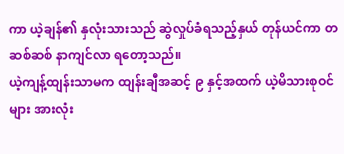ကာ ယဲ့ချန်၏ နှလုံးသားသည် ဆွဲလှုပ်ခံရသည့်နှယ် တုန်ယင်ကာ တဆစ်ဆစ် နာကျင်လာ ရတော့သည်။
ယဲ့ကျန့်ထျန်းသာမက ထျန်းချီအဆင့် ၉ နှင့်အထက် ယဲ့မိသားစုဝင်များ အားလုံး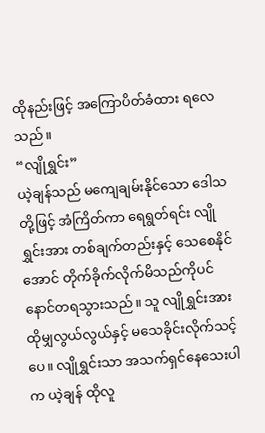ထိုနည်းဖြင့် အကြောပိတ်ခံထား ရလေသည်။
“လျိုရွှင်း”
ယဲ့ချန်သည် မကျေချမ်းနိုင်သော ဒေါသတို့ဖြင့် အံကြိတ်ကာ ရေရွတ်ရင်း လျိုရွှင်းအား တစ်ချက်တည်းနှင့် သေစေနိုင်အောင် တိုက်ခိုက်လိုက်မိသည်ကိုပင် နောင်တရသွားသည်။ သူ လျိုရွှင်းအား ထိုမျှလွယ်လွယ်နှင့် မသေခိုင်းလိုက်သင့်ပေ။ လျိုရွှင်းသာ အသက်ရှင်နေသေးပါက ယဲ့ချန် ထိုလူ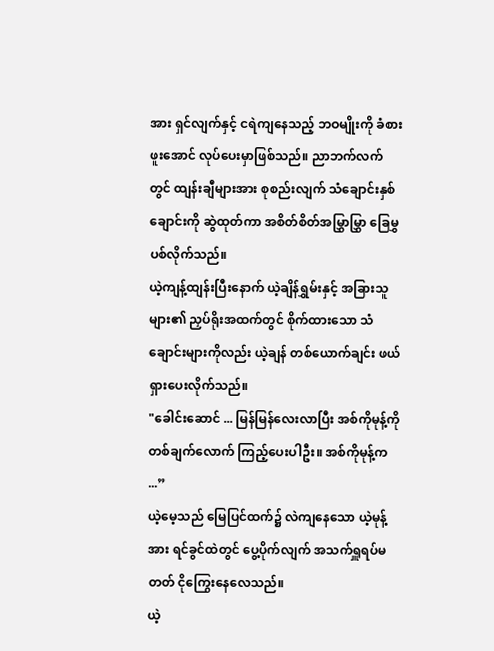အား ရှင်လျက်နှင့် ငရဲကျနေသည့် ဘဝမျိုးကို ခံစားဖူးအောင် လုပ်ပေးမှာဖြစ်သည်။ ညာဘက်လက်တွင် ထျန်းချီများအား စုစည်းလျက် သံချောင်းနှစ်ချောင်းကို ဆွဲထုတ်ကာ အစိတ်စိတ်အမြွှာမြွှာ ခြေမွှပစ်လိုက်သည်။
ယဲ့ကျန့်ထျန်းပြီးနောက် ယဲ့ချိန်ရွှမ်းနှင့် အခြားသူများ၏ ညှပ်ရိုးအထက်တွင် စိုက်ထားသော သံချောင်းများကိုလည်း ယဲ့ချန် တစ်ယောက်ချင်း ဖယ်ရှားပေးလိုက်သည်။
"ခေါင်းဆောင် ... မြန်မြန်လေးလာပြီး အစ်ကိုမုန့်ကို တစ်ချက်လောက် ကြည့်ပေးပါဦး။ အစ်ကိုမုန့်က ...”
ယဲ့မေ့သည် မြေပြင်ထက်၌ လဲကျနေသော ယဲ့မုန့်အား ရင်ခွင်ထဲတွင် ပွေ့ပိုက်လျက် အသက်ရှူရပ်မတတ် ငိုကြွေးနေလေသည်။
ယဲ့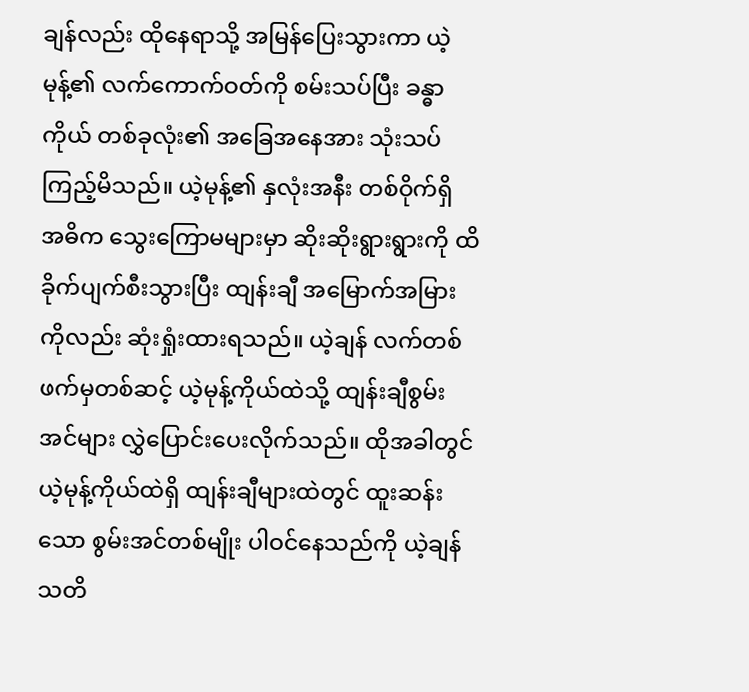ချန်လည်း ထိုနေရာသို့ အမြန်ပြေးသွားကာ ယဲ့မုန့်၏ လက်ကောက်ဝတ်ကို စမ်းသပ်ပြီး ခန္ဓာကိုယ် တစ်ခုလုံး၏ အခြေအနေအား သုံးသပ်ကြည့်မိသည်။ ယဲ့မုန့်၏ နှလုံးအနီး တစ်ဝိုက်ရှိ အဓိက သွေးကြောမများမှာ ဆိုးဆိုးရွားရွားကို ထိခိုက်ပျက်စီးသွားပြီး ထျန်းချီ အမြောက်အမြားကိုလည်း ဆုံးရှုံးထားရသည်။ ယဲ့ချန် လက်တစ်ဖက်မှတစ်ဆင့် ယဲ့မုန့်ကိုယ်ထဲသို့ ထျန်းချီစွမ်းအင်များ လွှဲပြောင်းပေးလိုက်သည်။ ထိုအခါတွင် ယဲ့မုန့်ကိုယ်ထဲရှိ ထျန်းချီများထဲတွင် ထူးဆန်းသော စွမ်းအင်တစ်မျိုး ပါဝင်နေသည်ကို ယဲ့ချန် သတိ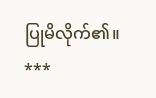ပြုမိလိုက်၏။
***